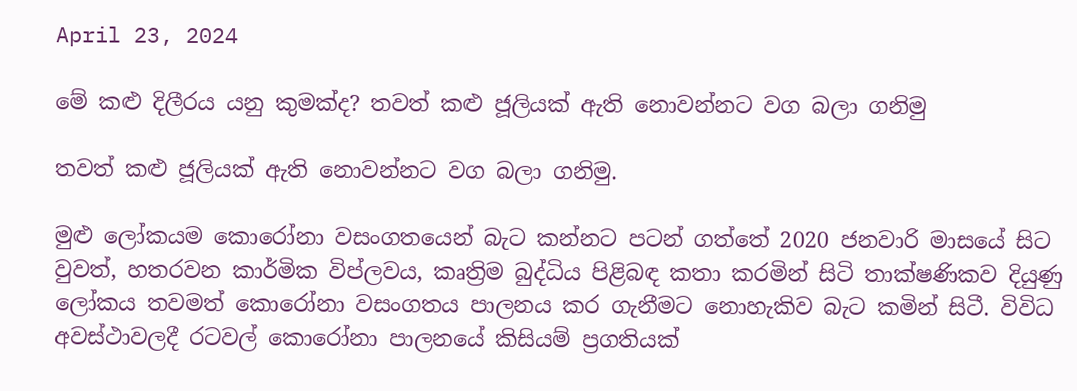April 23, 2024

මේ කළු දිලීරය යනු කුමක්ද? තවත් කළු ජූලියක් ඇති නොවන්නට වග බලා ගනිමු

තවත් කළු ජූලියක් ඇති නොවන්නට වග බලා ගනිමු.

මුළු ලෝකයම කොරෝනා වසංගතයෙන් බැට කන්නට පටන් ගත්තේ 2020 ජනවාරි මාසයේ සිට වුවත්, හතරවන කාර්මික විප්ලවය, කෘත්‍රිම බුද්ධිය පිළිබඳ කතා කරමින් සිටි තාක්ෂණිකව දියුණු ලෝකය තවමත් කොරෝනා වසංගතය පාලනය කර ගැනීමට නොහැකිව බැට කමින් සිටී. විවිධ අවස්ථාවලදී රටවල් කොරෝනා පාලනයේ කිසියම් ප්‍රගතියක්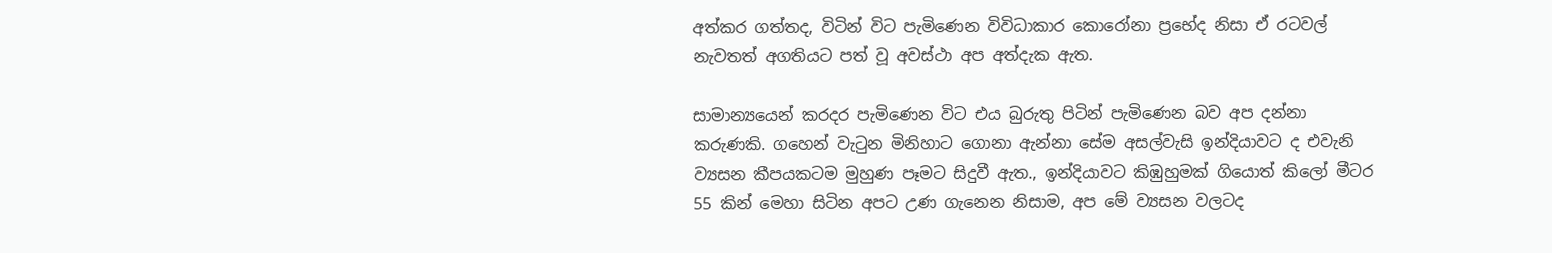අත්කර ගත්තද, විටින් විට පැමිණෙන විවිධාකාර කොරෝනා ප්‍රභේද නිසා ඒ රටවල් නැවතත් අගතියට පත් වූ අවස්ථා අප අත්දැක ඇත.

සාමාන්‍යයෙන් කරදර පැමිණෙන විට එය බුරුතු පිටින් පැමිණෙන බව අප දන්නා කරුණකි. ගහෙන් වැටුන මිනිහාට ගොනා ඇන්නා සේම අසල්වැසි ඉන්දියාවට ද එවැනි ව්‍යසන කීපයකටම මුහුණ පෑමට සිදුවී ඇත., ඉන්දියාවට කිඹුහුමක් ගියොත් කිලෝ මීටර 55 කින් මෙහා සිටින අපට උණ ගැනෙන නිසාම, අප මේ ව්‍යසන වලටද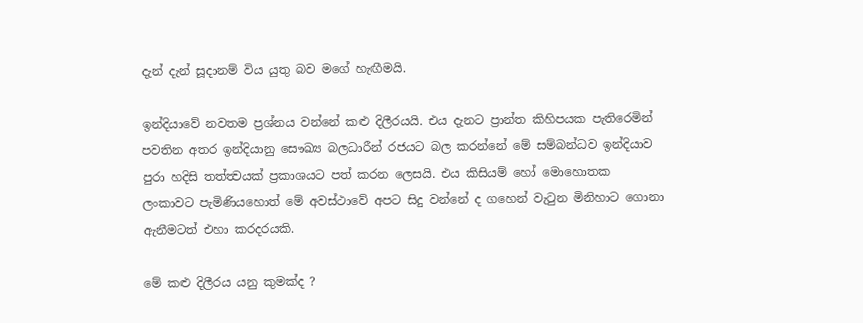දැන් දැන් සූදානම් විය යුතු බව මගේ හැඟීමයි.

ඉන්දියාවේ නවතම ප්‍රශ්නය වන්නේ කළු දිලීරයයි. එය දැනට ප්‍රාන්ත කිහිපයක පැතිරෙමින් පවතින අතර ඉන්දියානු සෞඛ්‍ය බලධාරීන් රජයට බල කරන්නේ මේ සම්බන්ධව ඉන්දියාව පුරා හදිසි තත්ත්‍වයක් ප්‍රකාශයට පත් කරන ලෙසයි. එය කිසියම් හෝ මොහොතක ලංකාවට පැමිණියහොත් මේ අවස්ථාවේ අපට සිදු වන්නේ ද ගහෙන් වැටුන මිනිහාට ගොනා ඇනීමටත් එහා කරදරයකි.

මේ කළු දිලීරය යනු කුමක්ද ?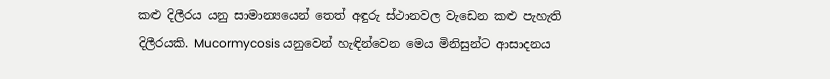කළු දිලීරය යනු සාමාන්‍යයෙන් තෙත් අඳුරු ස්ථානවල වැඩෙන කළු පැහැති දිලීරයකි. Mucormycosis යනුවෙන් හැඳින්වෙන මෙය මිනිසුන්ට ආසාදනය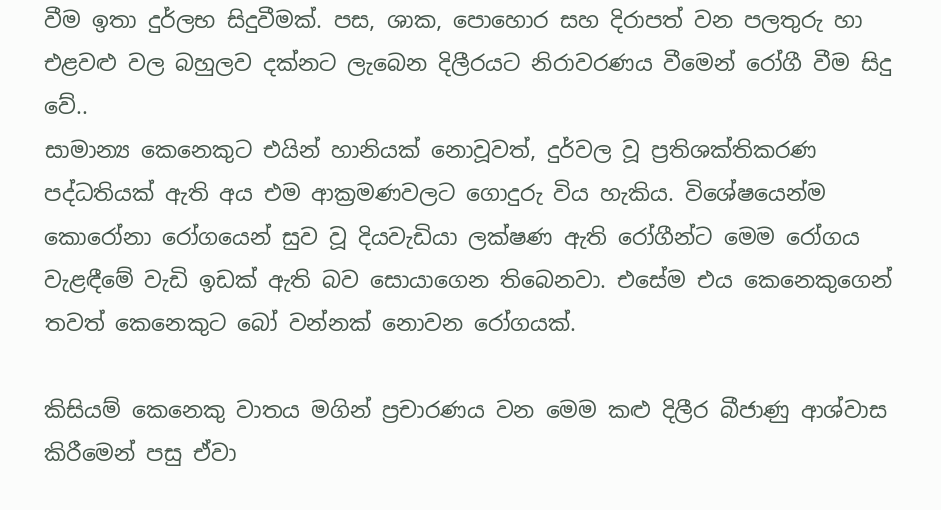වීම ඉතා දුර්ලභ සිදුවීමක්. පස, ශාක, පොහොර සහ දිරාපත් වන පලතුරු හා එළවළු වල බහුලව දක්නට ලැබෙන දිලීරයට නිරාවරණය වීමෙන් රෝගී වීම සිදු වේ..
සාමාන්‍ය කෙනෙකුට එයින් හානියක් නොවූවත්, දුර්වල වූ ප්‍රතිශක්තිකරණ පද්ධතියක් ඇති අය එම ආක්‍රමණවලට ගොදුරු විය හැකිය. විශේෂයෙන්ම කොරෝනා රෝගයෙන් සුව වූ දියවැඩියා ලක්ෂණ ඇති රෝගීන්ට මෙම රෝගය වැළඳීමේ වැඩි ඉඩක් ඇති බව සොයාගෙන තිබෙනවා. එසේම එය කෙනෙකුගෙන් තවත් කෙනෙකුට බෝ වන්නක් නොවන රෝගයක්.

කිසියම් කෙනෙකු වාතය මගින් ප්‍රචාරණය වන මෙම කළු දිලීර බීජාණු ආශ්වාස කිරීමෙන් පසු ඒවා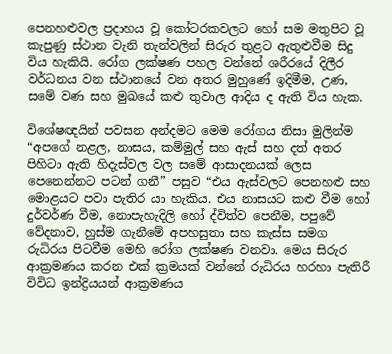පෙනහළුවල ප්‍රදාහය වූ කෝටරකවලට හෝ සම මතුපිට වූ කැපුණු ස්ථාන වැනි තැන්වලින් සිරුර තුළට ඇතුළුවීම සිදු විය හැකියි. රෝග ලක්ෂණ පහල වන්නේ ශරීරයේ දිලීර වර්ධනය වන ස්ථානයේ වන අතර මුහුණේ ඉදිමීම, උණ, සමේ වණ සහ මුඛයේ කළු තුවාල ආදිය ද ඇති විය හැක.

විශේෂඥයින් පවසන අන්දමට මෙම රෝගය නිසා මුලින්ම “අපගේ නළල, නාසය, කම්මුල් සහ ඇස් සහ දත් අතර පිහිටා ඇති හිදැස්වල වල සමේ ආසාදනයක් ලෙස පෙනෙන්නට පටන් ගනී” පසුව “එය ඇස්වලට පෙනහළු සහ මොළයට පවා පැතිර යා හැකිය. එය නාසයට කළු වීම හෝ දුර්වර්ණ වීම, නොපැහැදිලි හෝ ද්විත්ව පෙනීම, පපුවේ වේදනාව, හුස්ම ගැනීමේ අපහසුතා සහ කැස්ස සමග රුධිරය පිටවීම මෙහි රෝග ලක්ෂණ වනවා. මෙය සිරුර ආක්‍රමණය කරන එක් ක්‍රමයක් වන්නේ රුධිරය හරහා පැතිරී විවිධ ඉන්ද්‍රියයන් ආක්‍රමණය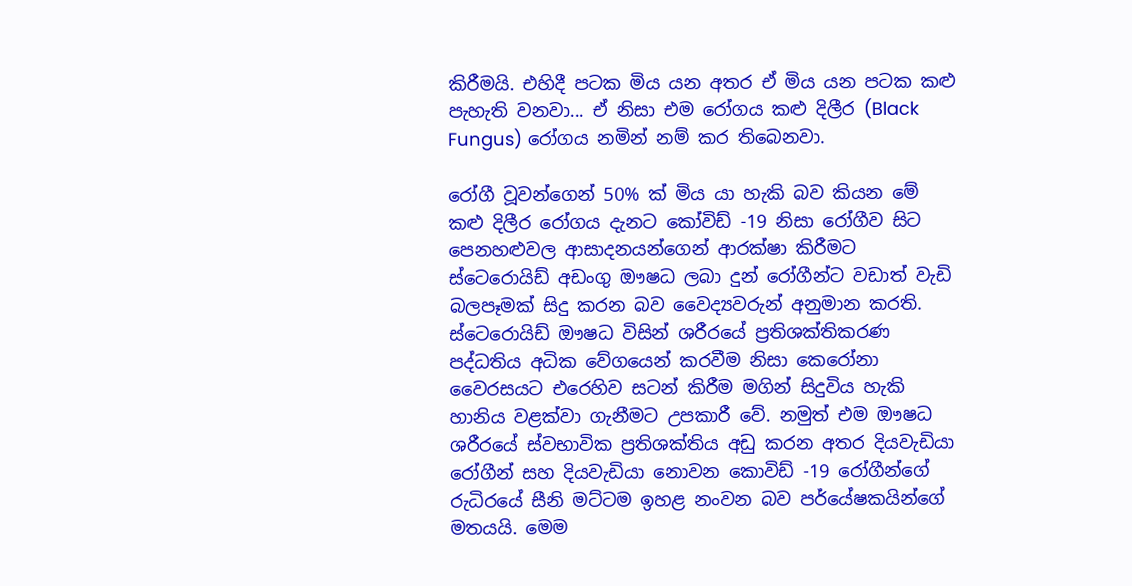කිරීමයි. එහිදී පටක මිය යන අතර ඒ මිය යන පටක කළු පැහැති වනවා... ඒ නිසා එම රෝගය කළු දිලීර (Black Fungus) රෝගය නමින් නම් කර තිබෙනවා.

රෝගී වූවන්ගෙන් 50% ක් මිය යා හැකි බව කියන මේ කළු දිලීර රෝගය දැනට කෝවිඩ් -19 නිසා රෝගීව සිට පෙනහළුවල ආසාදනයන්ගෙන් ආරක්ෂා කිරීමට ස්ටෙරොයිඩ් අඩංගු ඖෂධ ලබා දුන් රෝගීන්ට වඩාත් වැඩි බලපෑමක් සිදු කරන බව වෛද්‍යවරුන් අනුමාන කරති.
ස්ටෙරොයිඩ් ඖෂධ විසින් ශරීරයේ ප්‍රතිශක්තිකරණ පද්ධතිය අධික වේගයෙන් කරවීම නිසා කෙරෝනා වෛරසයට එරෙහිව සටන් කිරීම මගින් සිදුවිය හැකි හානිය වළක්වා ගැනීමට උපකාරී වේ. නමුත් එම ඖෂධ ශරීරයේ ස්වභාවික ප්‍රතිශක්තිය අඩු කරන අතර දියවැඩියා රෝගීන් සහ දියවැඩියා නොවන කොවිඩ් -19 රෝගීන්ගේ රුධිරයේ සීනි මට්ටම ඉහළ නංවන බව පර්යේෂකයින්ගේ මතයයි. මෙම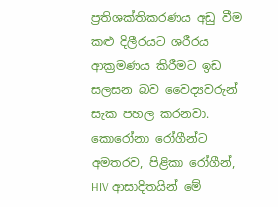ප්‍රතිශක්තිකරණය අඩු වීම කළු දිලීරයට ශරීරය ආක්‍රමණය කිරීමට ඉඩ සලසන බව වෛද්‍යවරුන් සැක පහල කරනවා. කොරෝනා රෝගීන්ට අමතරව, පිළිකා රෝගීන්, HIV ආසාදිතයින් මේ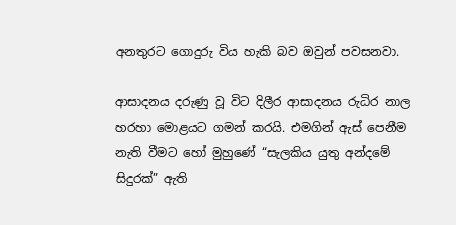අනතුරට ගොදුරු විය හැකි බව ඔවුන් පවසනවා.

ආසාදනය දරුණු වූ විට දිලීර ආසාදනය රුධිර නාල හරහා මොළයට ගමන් කරයි. එමගින් ඇස් පෙනීම නැති වීමට හෝ මුහුණේ “සැලකිය යුතු අන්දමේ සිදුරක්” ඇති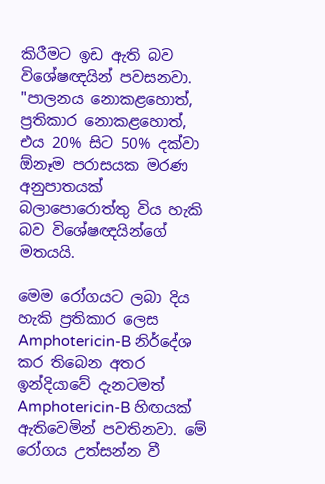කිරීමට ඉඩ ඇති බව විශේෂඥයින් පවසනවා. "පාලනය නොකළහොත්, ප්‍රතිකාර නොකළහොත්, එය 20% සිට 50% දක්වා ඕනෑම පරාසයක මරණ අනුපාතයක් බලාපොරොත්තු විය හැකි බව විශේෂඥයින්ගේ මතයයි.

මෙම රෝගයට ලබා දිය හැකි ප්‍රතිකාර ලෙස Amphotericin-B නිර්දේශ කර තිබෙන අතර ඉන්දියාවේ දැනටමත් Amphotericin-B හිඟයක් ඇතිවෙමින් පවතිනවා. මේ රෝගය උත්සන්න වී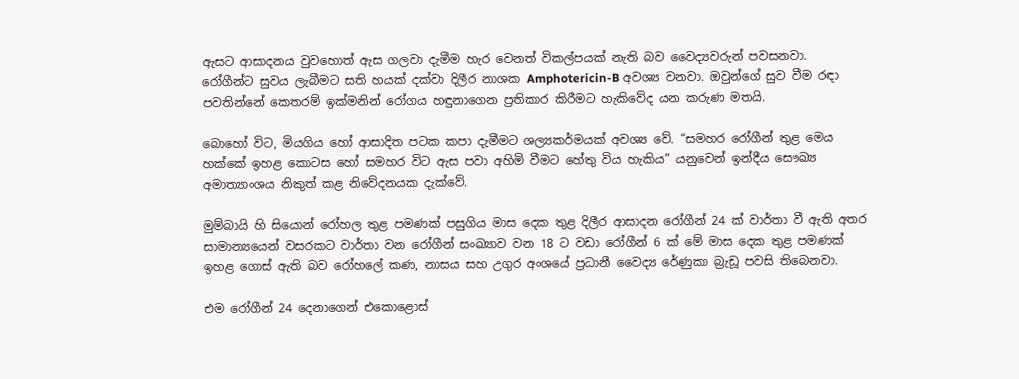ඇසට ආසාදනය වුවහොත් ඇස ගලවා දැමීම හැර වෙනත් විකල්පයක් නැති බව වෛද්‍යවරුන් පවසනවා.
රෝගීන්ට සුවය ලැබීමට සති හයක් දක්වා දිලීර නාශක Amphotericin-B අවශ්‍ය වනවා. ඔවුන්ගේ සුව වීම රඳා පවතින්නේ කෙතරම් ඉක්මනින් රෝගය හඳුනාගෙන ප්‍රතිකාර කිරීමට හැකිවේද යන කරුණ මතයි.

බොහෝ විට, මියගිය හෝ ආසාදිත පටක කපා දැමීමට ශල්‍යකර්මයක් අවශ්‍ය වේ. “සමහර රෝගීන් තුළ මෙය හක්කේ ඉහළ කොටස හෝ සමහර විට ඇස පවා අහිමි වීමට හේතු විය හැකිය” යනුවෙන් ඉන්දීය සෞඛ්‍ය අමාත්‍යාංශය නිකුත් කළ නිවේදනයක දැක්වේ.

මුම්බායි හි සියොන් රෝහල තුළ පමණක් පසුගිය මාස දෙක තුළ දිලීර ආසාදන රෝගීන් 24 ක් වාර්තා වී ඇති අතර සාමාන්‍යයෙන් වසරකට වාර්තා වන රෝගීන් සංඛ්‍යාව වන 18 ට වඩා රෝගීන් 6 ක් මේ මාස දෙක තුළ පමණක් ඉහළ ගොස් ඇති බව රෝහලේ කණ, නාසය සහ උගුර අංශයේ ප්‍රධානී වෛද්‍ය රේණුකා බ්‍රැඩූ පවසි තිබෙනවා.

එම රෝගීන් 24 දෙනාගෙන් එකොළොස්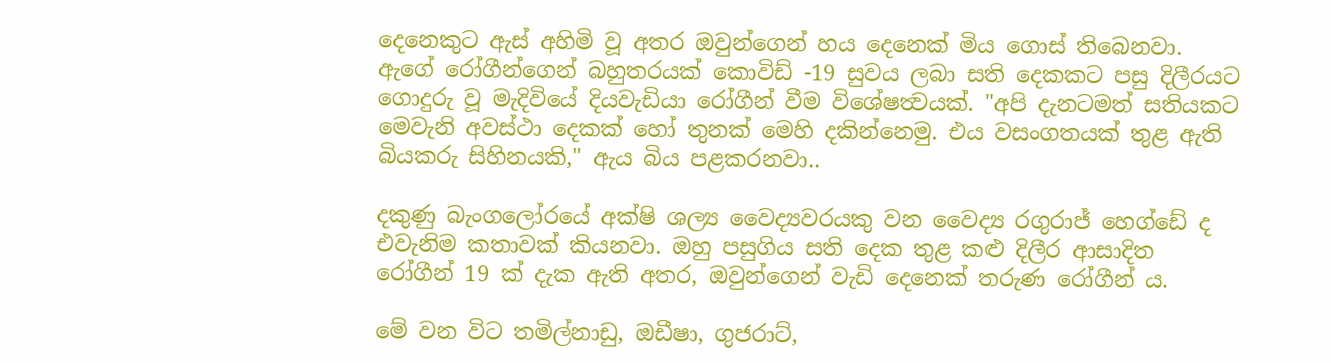දෙනෙකුට ඇස් අහිමි වූ අතර ඔවුන්ගෙන් හය දෙනෙක් මිය ගොස් තිබෙනවා. ඇගේ රෝගීන්ගෙන් බහුතරයක් කොවිඩ් -19 සුවය ලබා සති දෙකකට පසු දිලීරයට ගොදුරු වූ මැදිවියේ දියවැඩියා රෝගීන් වීම විශේෂත්‍වයක්. "අපි දැනටමත් සතියකට මෙවැනි අවස්ථා දෙකක් හෝ තුනක් මෙහි දකින්නෙමු. එය වසංගතයක් තුළ ඇති බියකරු සිහිනයකි," ඇය බිය පළකරනවා..

දකුණු බැංගලෝරයේ අක්ෂි ශල්‍ය වෛද්‍යවරයකු වන වෛද්‍ය රගුරාජ් හෙග්ඩේ ද එවැනිම කතාවක් කියනවා. ඔහු පසුගිය සති දෙක තුළ කළු දිලීර ආසාදිත රෝගීන් 19 ක් දැක ඇති අතර, ඔවුන්ගෙන් වැඩි දෙනෙක් තරුණ රෝගීන් ය.

මේ වන විට තමිල්නාඩු, ඔඩීෂා, ගුජරාට්,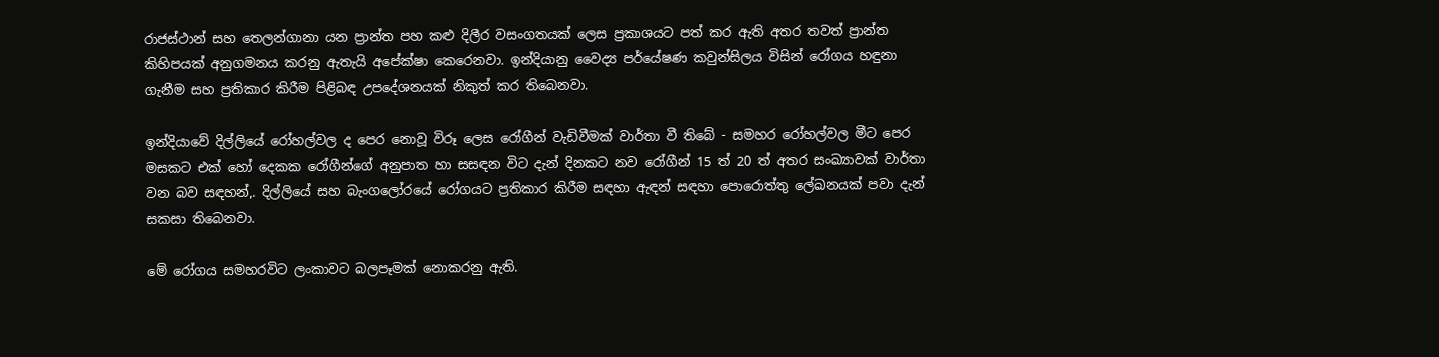රාජස්ථාන් සහ තෙලන්ගානා යන ප්‍රාන්ත පහ කළු දිලීර වසංගතයක් ලෙස ප්‍රකාශයට පත් කර ඇති අතර තවත් ප්‍රාන්ත කිහිපයක් අනුගමනය කරනු ඇතැයි අපේක්ෂා කෙරෙනවා. ඉන්දියානු වෛද්‍ය පර්යේෂණ කවුන්සිලය විසින් රෝගය හඳුනා ගැනීම සහ ප්‍රතිකාර කිරීම පිළිබඳ උපදේශනයක් නිකුත් කර තිබෙනවා.

ඉන්දියාවේ දිල්ලියේ රෝහල්වල ද පෙර නොවූ විරූ ලෙස රෝගීන් වැඩිවීමක් වාර්තා වී තිබේ - සමහර රෝහල්වල මීට පෙර මසකට එක් හෝ දෙකක රෝගීන්ගේ අනුපාත හා සසඳන විට දැන් දිනකට නව රෝගීන් 15 ත් 20 ත් අතර සංඛ්‍යාවක් වාර්තා වන බව සඳහන්,. දිල්ලියේ සහ බැංගලෝරයේ රෝගයට ප්‍රතිකාර කිරීම සඳහා ඇඳන් සඳහා පොරොත්තු ලේඛනයක් පවා දැන් සකසා තිබෙනවා.

මේ රෝගය සමහරවිට ලංකාවට බලපෑමක් නොකරනු ඇති.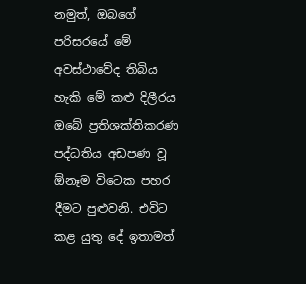නමුත්, ඔබගේ පරිසරයේ මේ අවස්ථාවේද තිබිය හැකි මේ කළු දිලීරය ඔබේ ප්‍රතිශක්තිකරණ පද්ධතිය අඩපණ වූ ඕනෑම විටෙක පහර දීමට පුළුවනි. එවිට කළ යුතු දේ ඉතාමත්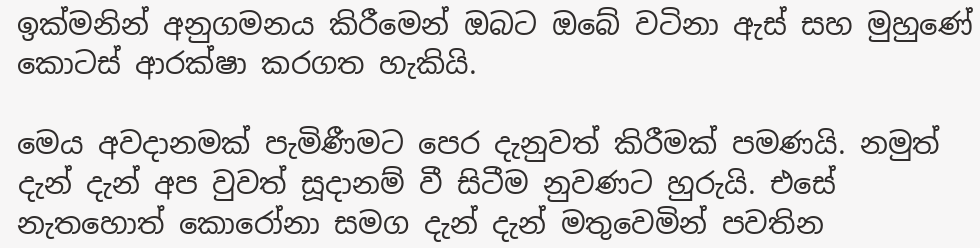ඉක්මනින් අනුගමනය කිරීමෙන් ඔබට ඔබේ වටිනා ඇස් සහ මුහුණේ කොටස් ආරක්ෂා කරගත හැකියි.

මෙය අවදානමක් පැමිණීමට පෙර දැනුවත් කිරීමක් පමණයි. නමුත් දැන් දැන් අප වුවත් සූදානම් වී සිටීම නුවණට හුරුයි. එසේ නැතහොත් කොරෝනා සමග දැන් දැන් මතුවෙමින් පවතින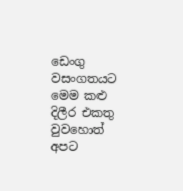ඩෙංගු වසංගතයට මෙම කළු දිලීර එකතු වුවහොත් අපට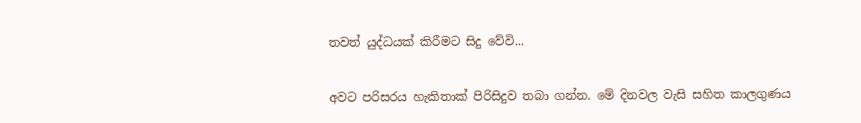තවත් යුද්ධයක් කිරීමට සිදු වේවි...

අවට පරිසරය හැකිතාක් පිරිසිදුව තබා ගන්න. මේ දිනවල වැසි සහිත කාලගුණය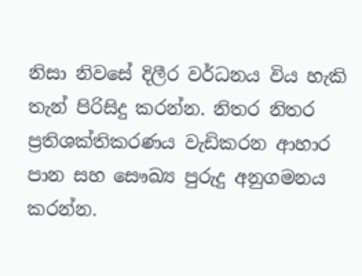නිසා නිවසේ දිලීර වර්ධනය විය හැකි තැන් පිරිසිදු කරන්න. නිතර නිතර ප්‍රතිශක්තිකරණය වැඩිකරන ආහාර පාන සහ සෞඛ්‍ය පුරුදු අනුගමනය කරන්න.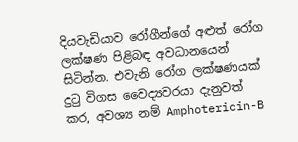දියවැඩියාව රෝගීන්ගේ අළුත් රෝග ලක්ෂණ පිළිබඳ අවධානයෙන් සිටින්න. එවැනි රෝග ලක්ෂණයක් දුටු විගස වෛද්‍යවරයා දැනුවත් කර, අවශ්‍ය නම් Amphotericin-B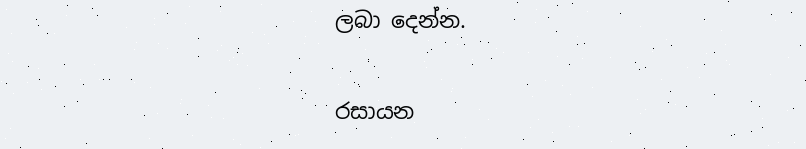ලබා දෙන්න.

රසායන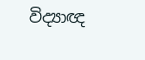විද්‍යාඥ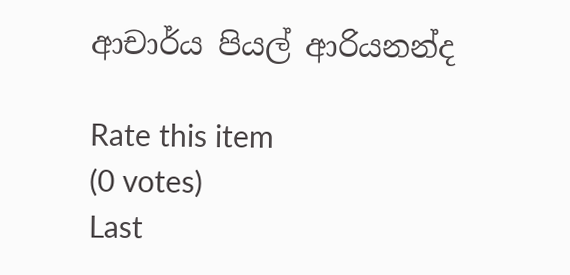ආචාර්ය පියල් ආරියනන්ද

Rate this item
(0 votes)
Last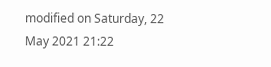modified on Saturday, 22 May 2021 21:22